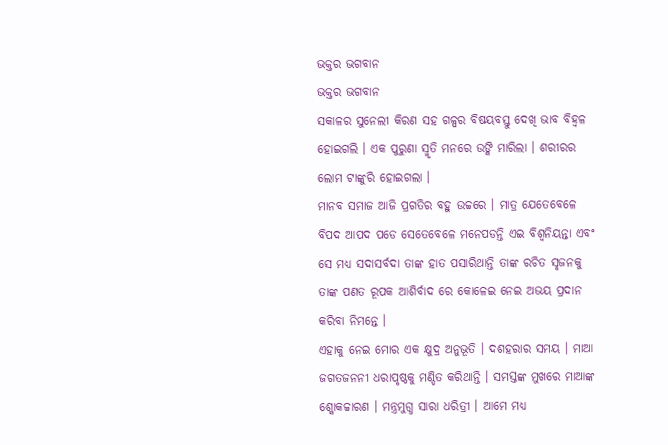ଭକ୍ତର ଭଗବାନ
ଭକ୍ତର ଭଗବାନ
ସକାଳର ସୁନେଲୀ କିରଣ ସହ ଗଳ୍ପର ବିଷୟବସ୍ତୁ ଦେଖି ଭାବ ବିହ୍ୱଳ ହୋଇଗଲି । ଏକ ପୁରୁଣା ସ୍ମୃତି ମନରେ ଉଙ୍କି ମାରିଲା । ଶରୀରର ଲୋମ ଟାଙ୍କୁରି ହୋଇଗଲା ।
ମାନବ ସମାଜ ଆଜି ପ୍ରଗତିର ବହୁ ଉଚ୍ଚରେ । ମାତ୍ର ଯେତେବେଳେ ବିପଦ ଆପଦ ପଡେ ସେତେବେଳେ ମନେପଡନ୍ତି ଏଇ ବିଶ୍ୱନିୟନ୍ତା ଏବଂ ସେ ମଧ୍ୟ ସଦାସର୍ବଦା ତାଙ୍କ ହାତ ପସାରିଥାନ୍ତି ତାଙ୍କ ରଚିତ ସୃଜନକୁ ତାଙ୍କ ପଣତ ରୂପକ ଆଶିର୍ବାଦ ରେ କୋଳେଇ ନେଇ ଅଭୟ ପ୍ରଦାନ କରିବା ନିମନ୍ତେ ।
ଏହାକୁ ନେଇ ମୋର ଏକ କ୍ଷୁଦ୍ର ଅନୁଭୂତି । ଦଶହରାର ସମୟ । ମାଆ ଜଗତଜନନୀ ଧରାପୃଷ୍ଠକୁ ମଣ୍ଡିତ କରିଥାନ୍ତି । ସମସ୍ତଙ୍କ ମୁଖରେ ମାଆଙ୍କ ଶ୍କୋକଚ୍ଚାରଣ । ମନ୍ତ୍ରମୁଗ୍ଧ ସାରା ଧରିତ୍ରୀ । ଆମେ ମଧ୍ୟ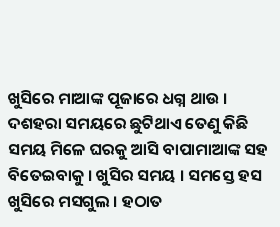ଖୁସିରେ ମାଆଙ୍କ ପୂଜାରେ ଧଗ୍ନ ଥାଉ । ଦଶହରା ସମୟରେ ଛୁଟିଥାଏ ତେଣୁ କିଛି ସମୟ ମିଳେ ଘରକୁ ଆସି ବାପାମାଆଙ୍କ ସହ ବିତେଇବାକୁ । ଖୁସିର ସମୟ । ସମସ୍ତେ ହସ ଖୁସିରେ ମସଗୁଲ । ହଠାତ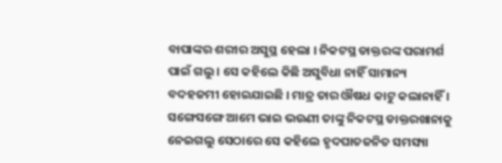ବାପାଙ୍କର ଶରୀର ଅସୁସ୍ଥ ହେଲା । ନିକଟସ୍ଥ ଡାକ୍ତରଙ୍କ ପରାମର୍ଶ ପାଇଁ ଗଲୁ । ସେ କହିଲେ କିଛି ଅସୁବିଧା ନାହିଁ ସାମାନ୍ୟ ବଦହଜମୀ ହୋଇଯାଇଛି । ମାତ୍ର ତାର ଔଷଧ କାଟୁ କଲାନାହିଁ । ସଙ୍ଗେସଙ୍ଗେ ଆମେ ଭାଇ ଭଉଣୀ ତାଙ୍କୁ ନିକଟସ୍ଥ ଡାକ୍ତରଖାନାକୁ ନେଇଗଲୁ ସେଠାରେ ସେ କହିଲେ ହୃଦଘାତଜନିତ ସମସ୍ୟା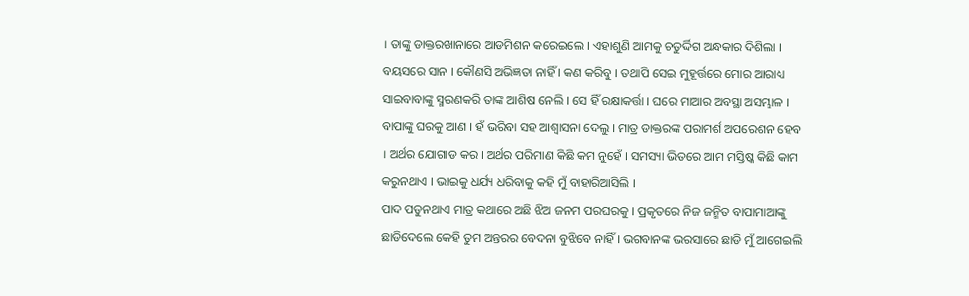। ତାଙ୍କୁ ଡାକ୍ତରଖାନାରେ ଆଡମିଶନ କରେଇଲେ । ଏହାଶୁଣି ଆମକୁ ଚତୁର୍ଦ୍ଦିଗ ଅନ୍ଧକାର ଦିଶିଲା । ବୟସରେ ସାନ । କୌଣସି ଅଭିଜ୍ଞତା ନାହିଁ । କଣ କରିବୁ । ତଥାପି ସେଇ ମୁହୂର୍ତ୍ତରେ ମୋର ଆରାଧ୍ୟ ସାଇବାବାଙ୍କୁ ସ୍ମରଣକରି ତାଙ୍କ ଆଶିଷ ନେଲି । ସେ ହିଁ ରକ୍ଷାକର୍ତ୍ତା । ଘରେ ମାଆର ଅବସ୍ଥା ଅସମ୍ଭାଳ । ବାପାଙ୍କୁ ଘରକୁ ଆଣ । ହଁ ଭରିବା ସହ ଆଶ୍ୱାସନା ଦେଲୁ । ମାତ୍ର ଡାକ୍ତରଙ୍କ ପରାମର୍ଶ ଅପରେଶନ ହେବ । ଅର୍ଥର ଯୋଗାଡ କର । ଅର୍ଥର ପରିମାଣ କିଛି କମ ନୁହେଁ । ସମସ୍ୟା ଭିତରେ ଆମ ମସ୍ତିଷ୍କ କିଛି କାମ କରୁନଥାଏ । ଭାଇକୁ ଧର୍ଯ୍ୟ ଧରିବାକୁ କହି ମୁଁ ବାହାରିଆସିଲି ।
ପାଦ ପଡୁନଥାଏ ମାତ୍ର କଥାରେ ଅଛି ଝିଅ ଜନମ ପରଘରକୁ । ପ୍ରକୃତରେ ନିଜ ଜନ୍ମିତ ବାପାମାଆଙ୍କୁ ଛାଡିଦେଲେ କେହି ତୁମ ଅନ୍ତରର ବେଦନା ବୁଝିବେ ନାହିଁ । ଭଗବାନଙ୍କ ଭରସାରେ ଛାଡି ମୁଁ ଆଗେଇଲି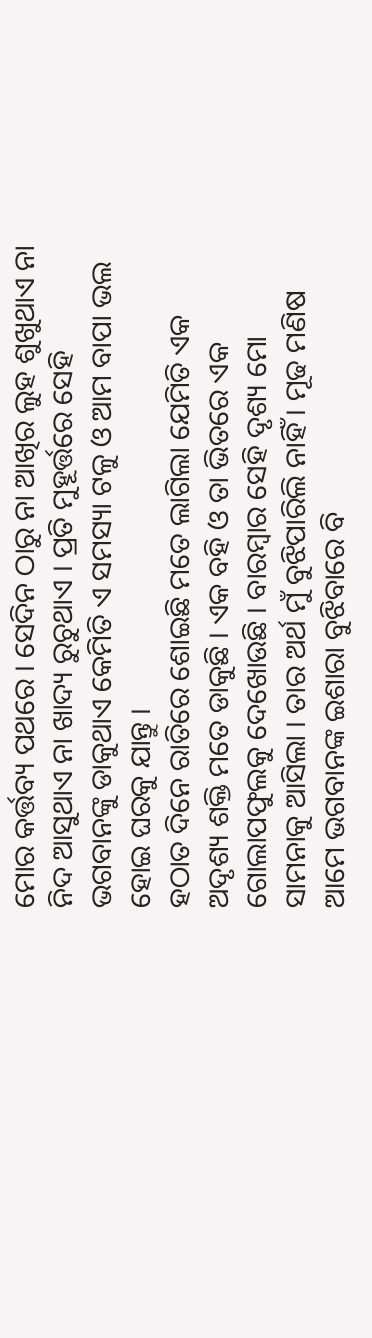ମୋର କର୍ତ୍ତବ୍ୟ ପଥରେ । ସେଦିନ ଠାରୁ ନା ଆଖିର ଲୁହ ଶୁଖୁଥାଏ ନା ନିଦ ଆସୁଥାଏ ନା ଖାଦ୍ୟ ରୁଚୁଥାଏ । ପ୍ରତି ମୁହୂର୍ତ୍ତରେ ସେହି ଭଗବାନଙ୍କୁ ଡାକୁଥାଏ କେମିତି ଏ ସମସ୍ୟା ଟଳୁ ଓ ଆମ ବାପା ଭଲ ହୋଇ ଘରକୁ ଯାନ୍ତୁ ।
ହଠାତ ଦିନେ ରାତିରେ ଶୋଇଛି ମତେ ଲାଗିଲା ଯେମିତି ଏକ ଅଦୃଶ୍ୟ ଶକ୍ତି ମତେ ଡାକୁଛି । ଏକ ବହି ଓ ତା ଭିତରେ ଏକ ଗୋଲାପଫୁଲକୁ ଦେଖୋଉଛି । ବାରମ୍ବାର ସେହି ଦୃଶ୍ୟ ମୋ ସାମନାକୁ ଆସିଲା । ତାର ଅର୍ଥ ମୁଁ ବୁଝିପାରିଲି ନାହିଁ । ମୂଢ ମଣିଷ ଆମେ ଭଗବାନଙ୍କ ଇଶାରା ବୁଝିବାରେ ବି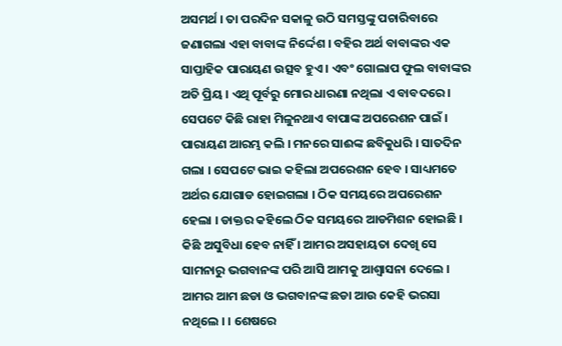ଅସମର୍ଥ । ତା ପରଦିନ ସକାଳୁ ଉଠି ସମସ୍ତଙ୍କୁ ପଚାରିବାରେ ଜଣାଗଲା ଏହା ବାବାଙ୍କ ନିର୍ଦ୍ଦେଶ । ବହିର ଅର୍ଥ ବାବାଙ୍କର ଏକ ସାପ୍ତାହିକ ପାରାୟଣ ଉତ୍ସବ ହୁଏ । ଏବଂ ଗୋଲାପ ଫୁଲ ବାବାଙ୍କର ଅତି ପ୍ରିୟ । ଏଥି ପୂର୍ବରୁ ମୋର ଧାରଣା ନଥିଲା ଏ ବାବଦରେ । ସେପଟେ କିଛି ରାହା ମିଳୁନଥାଏ ବାପାଙ୍କ ଅପରେଶନ ପାଇଁ । ପାରାୟଣ ଆରମ୍ଭ କଲି । ମନରେ ସାଈଙ୍କ ଛବିକୁଧରି । ସାତଦିନ ଗଲା । ସେପଟେ ଭାଇ କହିଲା ଅପରେଶନ ହେବ । ସାଧ୍ୟମତେ ଅର୍ଥର ଯୋଗାଡ ହୋଇଗଲା । ଠିକ ସମୟରେ ଅପରେଶନ ହେଲା । ଡାକ୍ତର କହିଲେ ଠିକ ସମୟରେ ଆଡମିଶନ ହୋଇଛି । କିଛି ଅସୁବିଧା ହେବ ନାହିଁ । ଆମର ଅସହାୟତା ଦେଖି ସେ ସାମନାରୁ ଭଗବାନଙ୍କ ପରି ଆସି ଆମକୁ ଆଶ୍ୱାସନା ଦେଲେ । ଆମର ଆମ ଛଡା ଓ ଭଗବାନଙ୍କ ଛଡା ଆଉ କେହି ଭରସା ନଥିଲେ । । ଶେଷରେ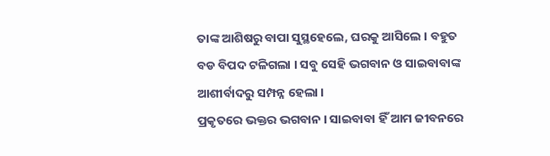ତାଙ୍କ ଆଶିଷରୁ ବାପା ସୁସ୍ଥହେଲେ, ଘରକୁ ଆସିଲେ । ବହୁତ ବଡ ବିପଦ ଟଳିଗଲା । ସବୁ ସେହି ଭଗବାନ ଓ ସାଇବାବାଙ୍କ ଆଶୀର୍ବାଦରୁ ସମ୍ପନ୍ନ ହେଲା ।
ପ୍ରକୃତରେ ଭକ୍ତର ଭଗବାନ । ସାଇବାବା ହିଁ ଆମ ଜୀବନରେ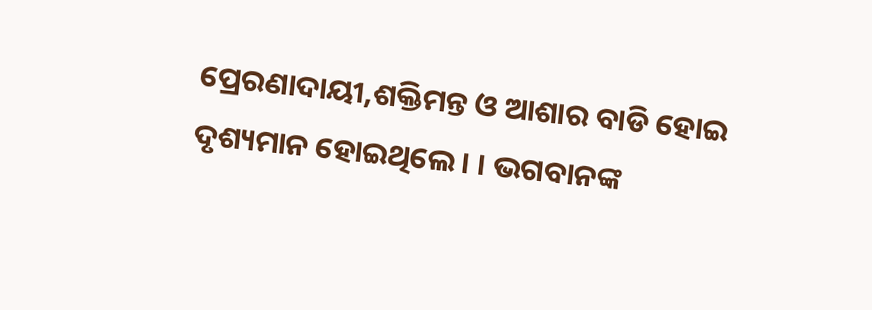ପ୍ରେରଣାଦାୟୀ,ଶକ୍ତିମନ୍ତ ଓ ଆଶାର ବାଡି ହୋଇ ଦୃଶ୍ୟମାନ ହୋଇଥିଲେ । । ଭଗବାନଙ୍କ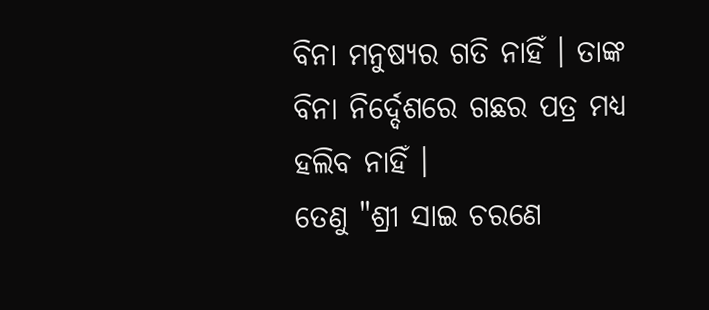ବିନା ମନୁଷ୍ୟର ଗତି ନାହିଁ । ତାଙ୍କ ବିନା ନିର୍ଦ୍ଦେଶରେ ଗଛର ପତ୍ର ମଧ୍ୟ ହଲିବ ନାହିଁ ।
ତେଣୁ "ଶ୍ରୀ ସାଇ ଚରଣେ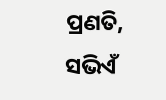ପ୍ରଣତି,
ସଭିଏଁ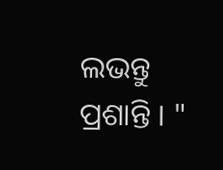ଲଭନ୍ତୁ ପ୍ରଶାନ୍ତି । "